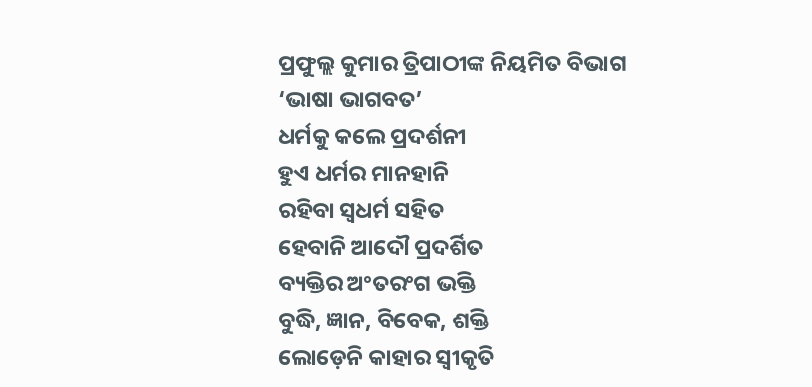ପ୍ରଫୁଲ୍ଲ କୁମାର ତ୍ରିପାଠୀଙ୍କ ନିୟମିତ ବିଭାଗ ‘ଭାଷା ଭାଗବତ’
ଧର୍ମକୁ କଲେ ପ୍ରଦର୍ଶନୀ
ହୁଏ ଧର୍ମର ମାନହାନି
ରହିବା ସ୍ବଧର୍ମ ସହିତ
ହେବାନି ଆଦୌ ପ୍ରଦର୍ଶିତ
ବ୍ୟକ୍ତିର ଅଂତରଂଗ ଭକ୍ତି
ବୁଦ୍ଧି, ଜ୍ଞାନ, ବିବେକ, ଶକ୍ତି
ଲୋଡ଼େନି କାହାର ସ୍ବୀକୃତି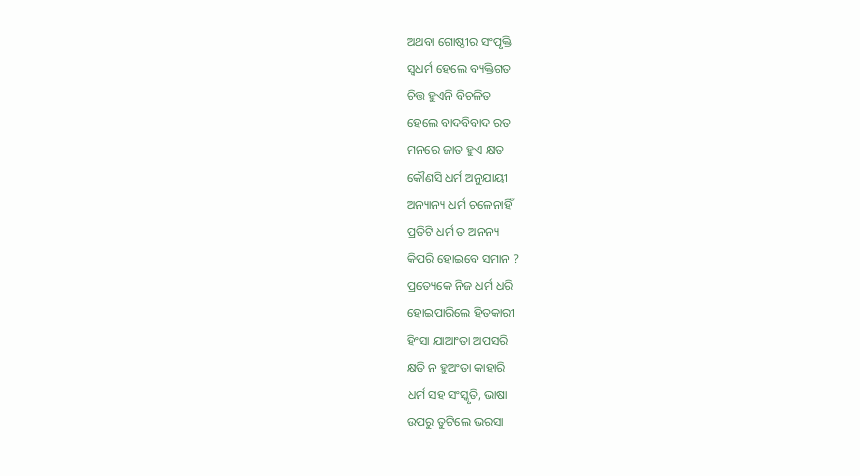ଅଥବା ଗୋଷ୍ଠୀର ସଂପୃକ୍ତି
ସ୍ବଧର୍ମ ହେଲେ ବ୍ୟକ୍ତିଗତ
ଚିତ୍ତ ହୁଏନି ବିଚଳିତ
ହେଲେ ବାଦବିବାଦ ରତ
ମନରେ ଜାତ ହୁଏ କ୍ଷତ
କୌଣସି ଧର୍ମ ଅନୁଯାୟୀ
ଅନ୍ୟାନ୍ୟ ଧର୍ମ ଚଳେନାହିଁ
ପ୍ରତିଟି ଧର୍ମ ତ ଅନନ୍ୟ
କିପରି ହୋଇବେ ସମାନ ?
ପ୍ରତ୍ୟେକେ ନିଜ ଧର୍ମ ଧରି
ହୋଇପାରିଲେ ହିତକାରୀ
ହିଂସା ଯାଆଂତା ଅପସରି
କ୍ଷତି ନ ହୁଅଂତା କାହାରି
ଧର୍ମ ସହ ସଂସ୍କୃତି, ଭାଷା
ଉପରୁ ତୁଟିଲେ ଭରସା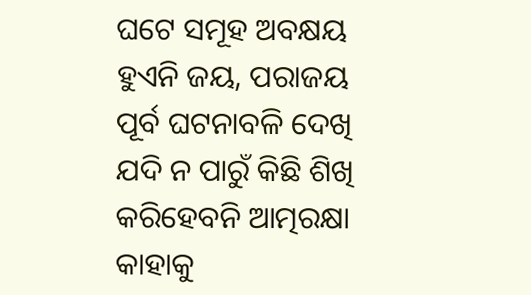ଘଟେ ସମୂହ ଅବକ୍ଷୟ
ହୁଏନି ଜୟ, ପରାଜୟ
ପୂର୍ବ ଘଟନାବଳି ଦେଖି
ଯଦି ନ ପାରୁଁ କିଛି ଶିଖି
କରିହେବନି ଆତ୍ମରକ୍ଷା
କାହାକୁ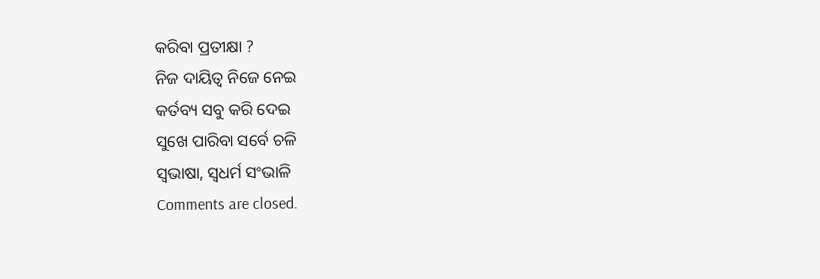କରିବା ପ୍ରତୀକ୍ଷା ?
ନିଜ ଦାୟିତ୍ବ ନିଜେ ନେଇ
କର୍ତବ୍ୟ ସବୁ କରି ଦେଇ
ସୁଖେ ପାରିବା ସର୍ବେ ଚଳି
ସ୍ବଭାଷା, ସ୍ବଧର୍ମ ସଂଭାଳି
Comments are closed.